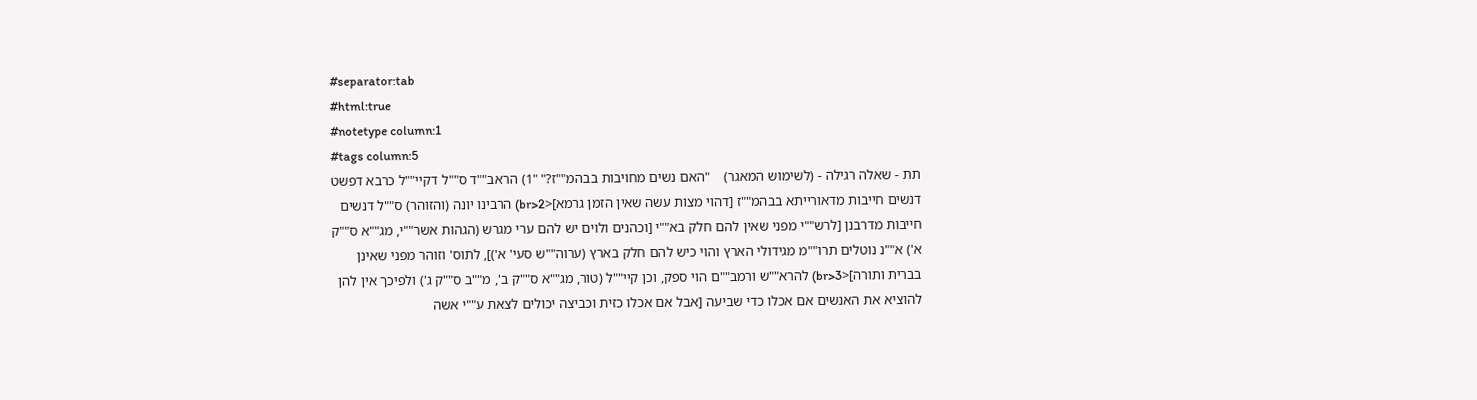#separator:tab
#html:true
#notetype column:1
#tags column:5
תת - שאלה רגילה - (לשימוש המאגר)    "האם נשים מחויבות בבהמ""ז?" "1) הראב""ד ס""ל דקיי""ל כרבא דפשט דנשים חייבות מדאורייתא בבהמ""ז [דהוי מצות עשה שאין הזמן גרמא]<br>2) הרבינו יונה (והזוהר) ס""ל דנשים חייבות מדרבנן [לרש""י מפני שאין להם חלק בא""י [וכהנים ולוים יש להם ערי מגרש (הגהות אשר""י, מג""א ס""ק א') א""נ נוטלים תרו""מ מגידולי הארץ והוי כיש להם חלק בארץ (ערוה""ש סעי' א')], לתוס' וזוהר מפני שאינן בברית ותורה]<br>3) להרא""ש ורמב""ם הוי ספק, וכן קיי""ל (טור, מג""א ס""ק ב', מ""ב ס""ק ג') ולפיכך אין להן להוציא את האנשים אם אכלו כדי שביעה [אבל אם אכלו כזית וכביצה יכולים לצאת ע""י אשה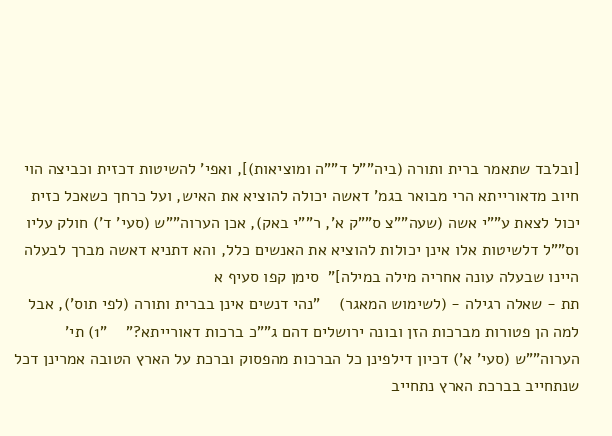[ובלבד שתאמר ברית ותורה (ביה""ל ד""ה ומוציאות)], ואפי' להשיטות דכזית וכביצה הוי חיוב מדאורייתא הרי מבואר בגמ' דאשה יכולה להוציא את האיש, ועל כרחך כשאכל כזית יכול לצאת ע""י אשה (שעה""צ ס""ק א', ר""י באק), אכן הערוה""ש (סעי' ד') חולק עליו וס""ל דלשיטות אלו אינן יכולות להוציא את האנשים כלל, והא דתניא דאשה מברך לבעלה היינו שבעלה עונה אחריה מילה במילה]"  סימן קפו סעיף א
תת - שאלה רגילה - (לשימוש המאגר)    "נהי דנשים אינן בברית ותורה (לפי תוס'), אבל למה הן פטורות מברכות הזן ובונה ירושלים דהם ג""כ ברכות דאורייתא?"    "1) תי' הערוה""ש (סעי' א') דכיון דילפינן כל הברכות מהפסוק וברכת על הארץ הטובה אמרינן דכל שנתחייב בברכת הארץ נתחייב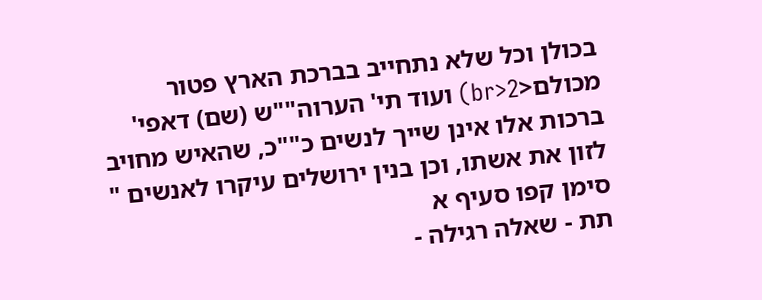בכולן וכל שלא נתחייב בברכת הארץ פטור מכולם<br>2) ועוד תי' הערוה""ש (שם) דאפי' ברכות אלו אינן שייך לנשים כ""כ, שהאיש מחויב לזון את אשתו, וכן בנין ירושלים עיקרו לאנשים "  סימן קפו סעיף א
תת - שאלה רגילה -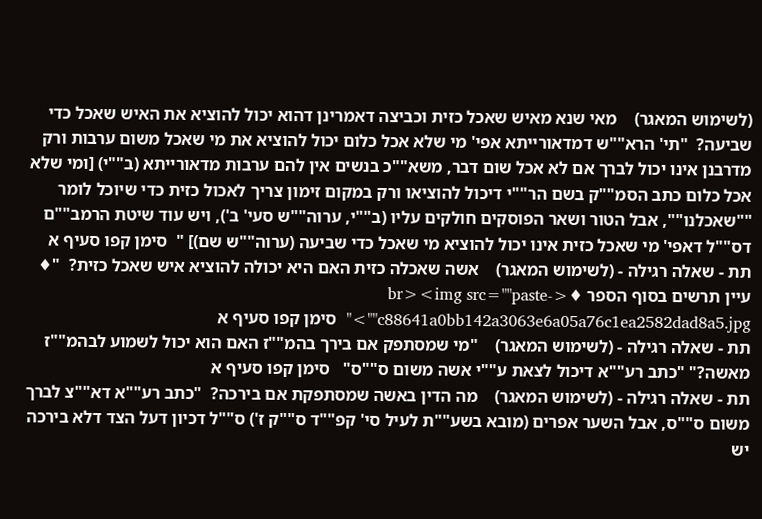(לשימוש המאגר)    מאי שנא מאיש שאכל כזית וכביצה דאמרינן דהוא יכול להוציא את האיש שאכל כדי שביעה?  "תי' הרא""ש דמדאורייתא אפי' מי שלא אכל כלום יכול להוציא את מי שאכל משום ערבות ורק מדרבנן אינו יכול לברך אם לא אכל שום דבר, משא""כ בנשים אין להם ערבות מדאורייתא (ב""י) [ומי שלא אכל כלום כתב הסמ""ק בשם הר""י דיכול להוציאו ורק במקום זימון צריך לאכול כזית כדי שיוכל לומר ""שאכלנו"", אבל הטור ושאר הפוסקים חולקים עליו (ב""י, ערוה""ש סעי' ב'), ויש עוד שיטת הרמב""ם דס""ל דאפי' מי שאכל כזית אינו יכול להוציא מי שאכל כדי שביעה (ערוה""ש שם)] "  סימן קפו סעיף א
תת - שאלה רגילה - (לשימוש המאגר)    אשה שאכלה כזית האם היא יכולה להוציא איש שאכל כזית?  "♦ עיין תרשים בסוף הספר ♦<br><img src=""paste-c88641a0bb142a3063e6a05a76c1ea2582dad8a5.jpg"">"  סימן קפו סעיף א
תת - שאלה רגילה - (לשימוש המאגר)    "מי שמסתפק אם בירך בהמ""ז האם הוא יכול לשמוע לבהמ""ז מאשה?" "כתב רע""א דיכול לצאת ע""י אשה משום ס""ס"   סימן קפו סעיף א
תת - שאלה רגילה - (לשימוש המאגר)    מה הדין באשה שמסתפקת אם בירכה?  "כתב רע""א דא""צ לברך משום ס""ס, אבל השער אפרים (מובא בשע""ת לעיל סי' קפ""ד ס""ק ז') ס""ל דכיון דעל הצד דלא בירכה יש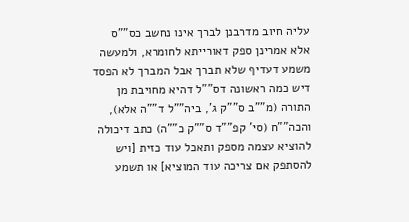עליה חיוב מדרבנן לברך אינו נחשב כס""ס אלא אמרינן ספק דאורייתא לחומרא, ולמעשה משמע דעדיף שלא תברך אבל המברך לא הפסד דיש כמה ראשונה דס""ל דהיא מחויבת מן התורה (מ""ב ס""ק ג', ביה""ל ד""ה אלא), והכה""ח (סי' קפ""ד ס""ק כ""ה) כתב דיכולה להוציא עצמה מספק ותאכל עוד כזית [ויש להסתפק אם צריכה עוד המוציא] או תשמע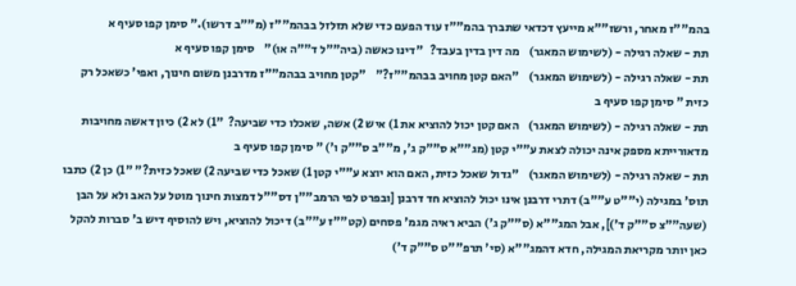בהמ""ז מאחר, ורשז""א מייעץ דכדאי שתברך בהמ""ז עוד הפעם כדי שלא תזלזל בבהמ""ז (מ""ב דרשו)." סימן קפו סעיף א
תת - שאלה רגילה - (לשימוש המאגר)    מה דין בדין בעבד?   "דינו כאשה (ביה""ל ד""ה או)"    סימן קפו סעיף א
תת - שאלה רגילה - (לשימוש המאגר)    "האם קטן מחויב בבהמ""ז?"    "קטן מחויב בבהמ""ז מדרבנן משום חינוך, ואפי' כשאכל רק כזית " סימן קפו סעיף ב
תת - שאלה רגילה - (לשימוש המאגר)    האם קטן יכול להוציא את 1) איש 2) אשה, שאכלו כדי שביעה?  "1) לא 2) כיון דאשה מחויבות מדאורייתא מספק אינה יכולה לצאת ע""י קטן (מג""א ס""ק ג', מ""ב ס""ק ו') " סימן קפו סעיף ב
תת - שאלה רגילה - (לשימוש המאגר)    "גדול שאכל כזית, האם הוא יוצא ע""י קטן 1) שאכל כדי שביעה 2) שאכל כזית?" "1) כן 2) כתבו תוס' במגילה (י""ט ע""ב) דתרי דרבנן אינו יכול להוציא חד דרבנן [ובפרט לפי הרמב""ן דס""ל דמצות חינוך מוטל על האב ולא על הבן (שעה""צ ס""ק ד')], אבל המג""א (ס""ק ג') הביא ראיה מגמ' פסחים (קט""ז ע""ב) דיכול להוציא, ויש להוסיף דיש ב' סברות להקל כאן יותר מקריאת המגילה, חדא דהמג""א (סי' תרפ""ט ס""ק ד')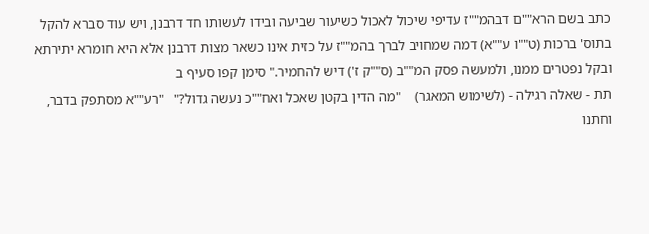כתב בשם הרא""ם דבהמ""ז עדיפי שיכול לאכול כשיעור שביעה ובידו לעשותו חד דרבנן, ויש עוד סברא להקל בתוס' ברכות (ט""ו ע""א) דמה שמחויב לברך בהמ""ז על כזית אינו כשאר מצות דרבנן אלא היא חומרא יתירתא ובקל נפטרים ממנו, ולמעשה פסק המ""ב (ס""ק ז') דיש להחמיר." סימן קפו סעיף ב
תת - שאלה רגילה - (לשימוש המאגר)    "מה הדין בקטן שאכל ואח""כ נעשה גדול?"   "רע""א מסתפק בדבר, וחתנו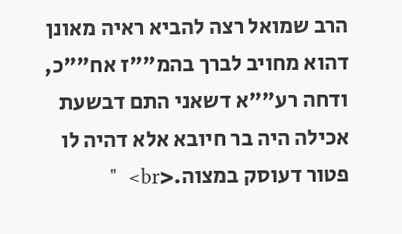הרב שמואל רצה להביא ראיה מאונן דהוא מחויב לברך בהמ""ז אח""כ, ודחה רע""א דשאני התם דבשעת אכילה היה בר חיובא אלא דהיה לו פטור דעוסק במצוה.<br>  "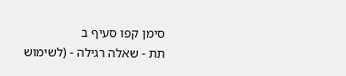סימן קפו סעיף ב
תת - שאלה רגילה - (לשימוש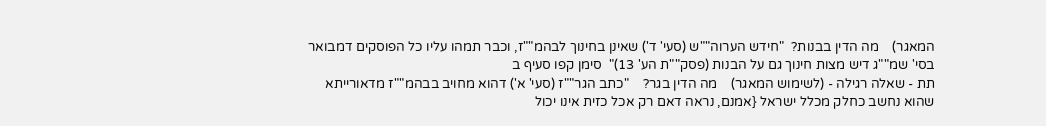המאגר)    מה הדין בבנות?  "חידש הערוה""ש (סעי' ד') שאינן בחינוך לבהמ""ז, וכבר תמהו עליו כל הפוסקים דמבואר בסי' שמ""ג דיש מצות חינוך גם על הבנות (פסק""ת הע' 13)"  סימן קפו סעיף ב
תת - שאלה רגילה - (לשימוש המאגר)    מה הדין בגר?    "כתב הגר""ז (סעי' א') דהוא מחויב בבהמ""ז מדאורייתא שהוא נחשב כחלק מכלל ישראל {אמנם, נראה דאם רק אכל כזית אינו יכול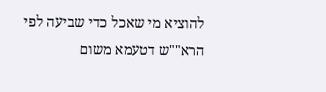להוציא מי שאכל כדי שביעה לפי הרא""ש דטעמא משום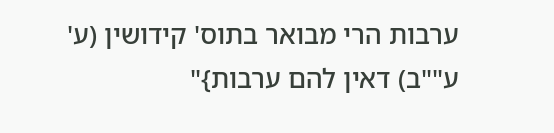ערבות הרי מבואר בתוס' קידושין (ע' ע""ב) דאין להם ערבות}"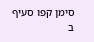סימן קפו סעיף ב